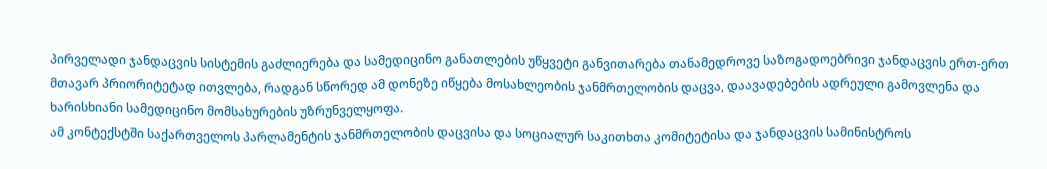პირველადი ჯანდაცვის სისტემის გაძლიერება და სამედიცინო განათლების უწყვეტი განვითარება თანამედროვე საზოგადოებრივი ჯანდაცვის ერთ-ერთ მთავარ პრიორიტეტად ითვლება, რადგან სწორედ ამ დონეზე იწყება მოსახლეობის ჯანმრთელობის დაცვა, დაავადებების ადრეული გამოვლენა და ხარისხიანი სამედიცინო მომსახურების უზრუნველყოფა.
ამ კონტექსტში საქართველოს პარლამენტის ჯანმრთელობის დაცვისა და სოციალურ საკითხთა კომიტეტისა და ჯანდაცვის სამინისტროს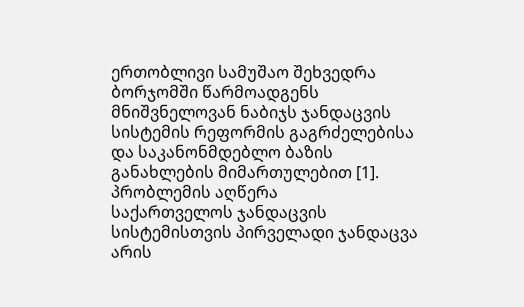ერთობლივი სამუშაო შეხვედრა ბორჯომში წარმოადგენს მნიშვნელოვან ნაბიჯს ჯანდაცვის სისტემის რეფორმის გაგრძელებისა და საკანონმდებლო ბაზის განახლების მიმართულებით [1].
პრობლემის აღწერა
საქართველოს ჯანდაცვის სისტემისთვის პირველადი ჯანდაცვა არის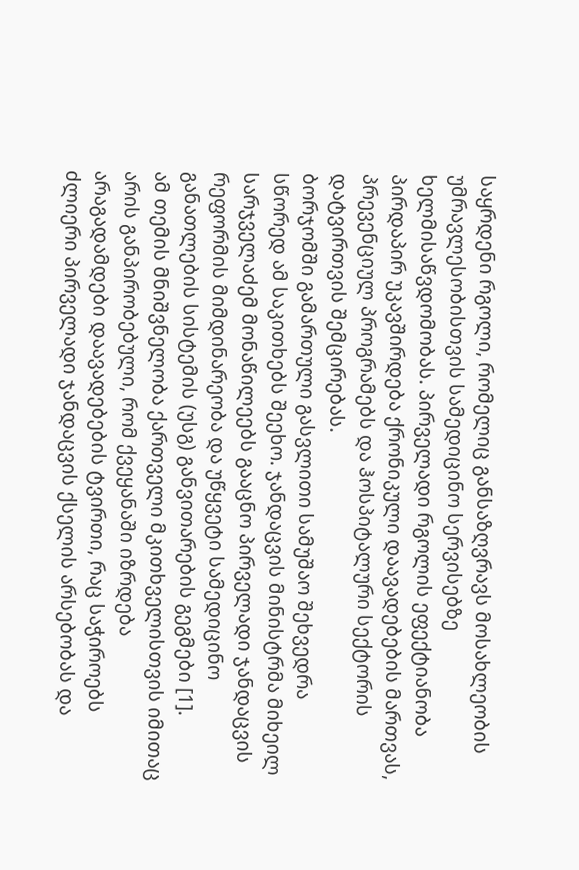საყრდენი რგოლი, რომელიც განსაზღვრავს მოსახლეობის უმრავლესობისთვის სამედიცინო სერვისებზე ხელმისაწვდომობას. პირველადი რგოლის ეფექტიანობა პირდაპირ უკავშირდება ქრონიკული დაავადებების მართვას, პრევენციულ პროგრამებს და ჰოსპიტალური სექტორის დატვირთვის შემცირებას.
ბორჯომში გამართული გასვლითი სამუშაო შეხვედრა სწორედ ამ საკითხებს შეეხო. ჯანდაცვის მინისტრმა მიხეილ სარჯველაძემ მონაწილეებს გააცნო პირველადი ჯანდაცვის რეფორმის მიმდინარეობა და უწყვეტი სამედიცინო განათლების სისტემის (უსგ) განვითარების გეგმები [1].
ამ თემის მნიშვნელობა ქართველი მკითხველისთვის იმითაც არის განპირობებული, რომ ქვეყანაში იზრდება არაგადამდები დაავადებების ტვირთი, რაც საჭიროებს ძლიერი პირველადი ჯანდაცვის ქსელის არსებობას და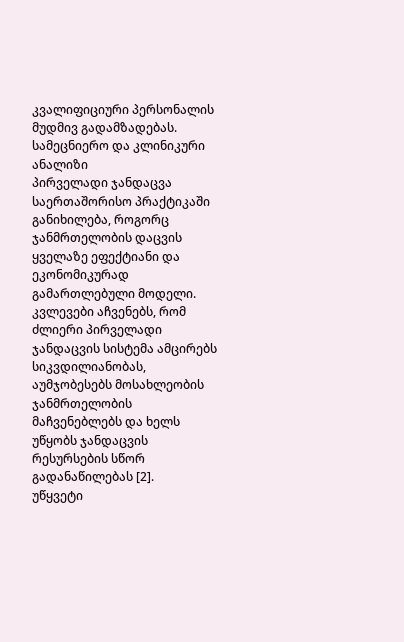კვალიფიციური პერსონალის მუდმივ გადამზადებას.
სამეცნიერო და კლინიკური ანალიზი
პირველადი ჯანდაცვა საერთაშორისო პრაქტიკაში განიხილება, როგორც ჯანმრთელობის დაცვის ყველაზე ეფექტიანი და ეკონომიკურად გამართლებული მოდელი. კვლევები აჩვენებს, რომ ძლიერი პირველადი ჯანდაცვის სისტემა ამცირებს სიკვდილიანობას, აუმჯობესებს მოსახლეობის ჯანმრთელობის მაჩვენებლებს და ხელს უწყობს ჯანდაცვის რესურსების სწორ გადანაწილებას [2].
უწყვეტი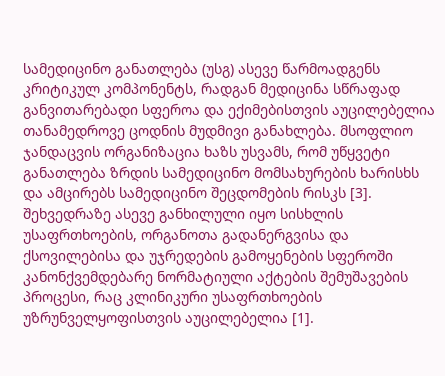სამედიცინო განათლება (უსგ) ასევე წარმოადგენს კრიტიკულ კომპონენტს, რადგან მედიცინა სწრაფად განვითარებადი სფეროა და ექიმებისთვის აუცილებელია თანამედროვე ცოდნის მუდმივი განახლება. მსოფლიო ჯანდაცვის ორგანიზაცია ხაზს უსვამს, რომ უწყვეტი განათლება ზრდის სამედიცინო მომსახურების ხარისხს და ამცირებს სამედიცინო შეცდომების რისკს [3].
შეხვედრაზე ასევე განხილული იყო სისხლის უსაფრთხოების, ორგანოთა გადანერგვისა და ქსოვილებისა და უჯრედების გამოყენების სფეროში კანონქვემდებარე ნორმატიული აქტების შემუშავების პროცესი, რაც კლინიკური უსაფრთხოების უზრუნველყოფისთვის აუცილებელია [1].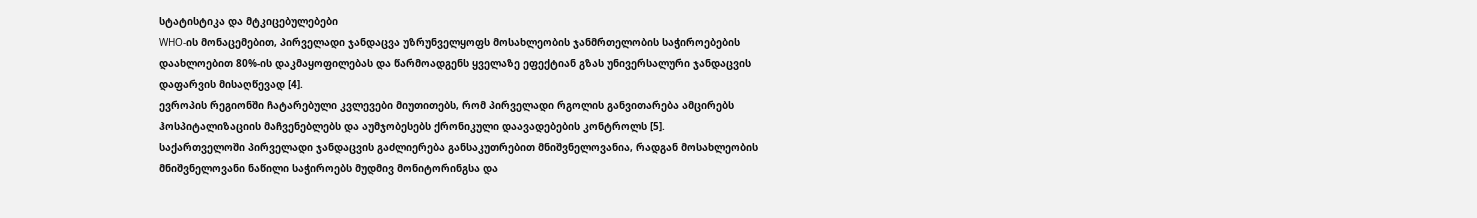სტატისტიკა და მტკიცებულებები
WHO-ის მონაცემებით, პირველადი ჯანდაცვა უზრუნველყოფს მოსახლეობის ჯანმრთელობის საჭიროებების დაახლოებით 80%-ის დაკმაყოფილებას და წარმოადგენს ყველაზე ეფექტიან გზას უნივერსალური ჯანდაცვის დაფარვის მისაღწევად [4].
ევროპის რეგიონში ჩატარებული კვლევები მიუთითებს, რომ პირველადი რგოლის განვითარება ამცირებს ჰოსპიტალიზაციის მაჩვენებლებს და აუმჯობესებს ქრონიკული დაავადებების კონტროლს [5].
საქართველოში პირველადი ჯანდაცვის გაძლიერება განსაკუთრებით მნიშვნელოვანია, რადგან მოსახლეობის მნიშვნელოვანი ნაწილი საჭიროებს მუდმივ მონიტორინგსა და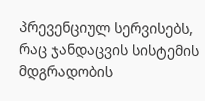პრევენციულ სერვისებს, რაც ჯანდაცვის სისტემის მდგრადობის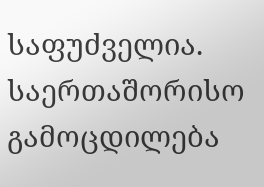საფუძველია.
საერთაშორისო გამოცდილება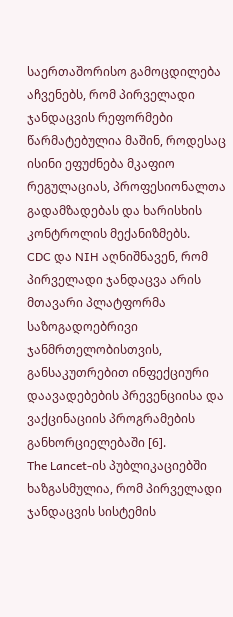საერთაშორისო გამოცდილება აჩვენებს, რომ პირველადი ჯანდაცვის რეფორმები წარმატებულია მაშინ, როდესაც ისინი ეფუძნება მკაფიო რეგულაციას, პროფესიონალთა გადამზადებას და ხარისხის კონტროლის მექანიზმებს.
CDC და NIH აღნიშნავენ, რომ პირველადი ჯანდაცვა არის მთავარი პლატფორმა საზოგადოებრივი ჯანმრთელობისთვის, განსაკუთრებით ინფექციური დაავადებების პრევენციისა და ვაქცინაციის პროგრამების განხორციელებაში [6].
The Lancet-ის პუბლიკაციებში ხაზგასმულია, რომ პირველადი ჯანდაცვის სისტემის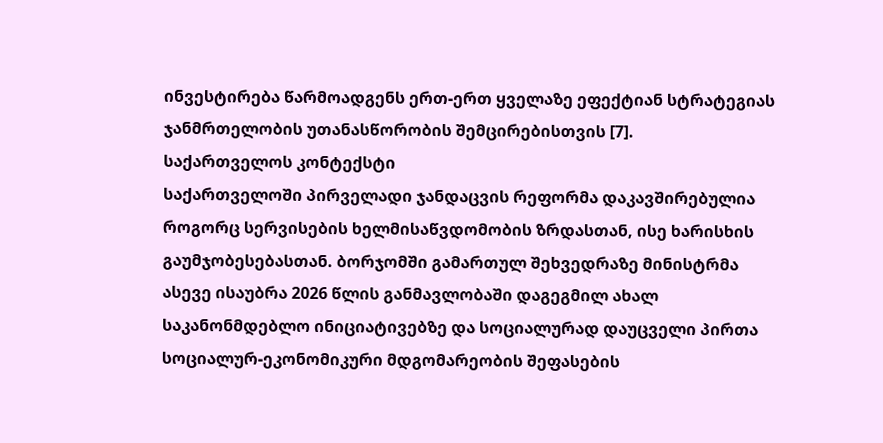ინვესტირება წარმოადგენს ერთ-ერთ ყველაზე ეფექტიან სტრატეგიას ჯანმრთელობის უთანასწორობის შემცირებისთვის [7].
საქართველოს კონტექსტი
საქართველოში პირველადი ჯანდაცვის რეფორმა დაკავშირებულია როგორც სერვისების ხელმისაწვდომობის ზრდასთან, ისე ხარისხის გაუმჯობესებასთან. ბორჯომში გამართულ შეხვედრაზე მინისტრმა ასევე ისაუბრა 2026 წლის განმავლობაში დაგეგმილ ახალ საკანონმდებლო ინიციატივებზე და სოციალურად დაუცველი პირთა სოციალურ-ეკონომიკური მდგომარეობის შეფასების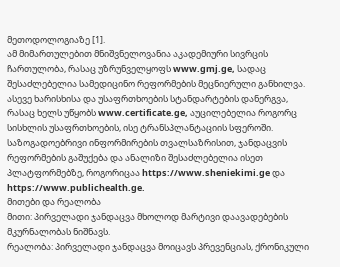მეთოდოლოგიაზე [1].
ამ მიმართულებით მნიშვნელოვანია აკადემიური სივრცის ჩართულობა, რასაც უზრუნველყოფს www.gmj.ge, სადაც შესაძლებელია სამედიცინო რეფორმების მეცნიერული განხილვა. ასევე ხარისხისა და უსაფრთხოების სტანდარტების დანერგვა, რასაც ხელს უწყობს www.certificate.ge, აუცილებელია როგორც სისხლის უსაფრთხოების, ისე ტრანსპლანტაციის სფეროში.
საზოგადოებრივი ინფორმირების თვალსაზრისით, ჯანდაცვის რეფორმების გაშუქება და ანალიზი შესაძლებელია ისეთ პლატფორმებზე, როგორიცაა https://www.sheniekimi.ge და https://www.publichealth.ge.
მითები და რეალობა
მითი: პირველადი ჯანდაცვა მხოლოდ მარტივი დაავადებების მკურნალობას ნიშნავს.
რეალობა: პირველადი ჯანდაცვა მოიცავს პრევენციას, ქრონიკული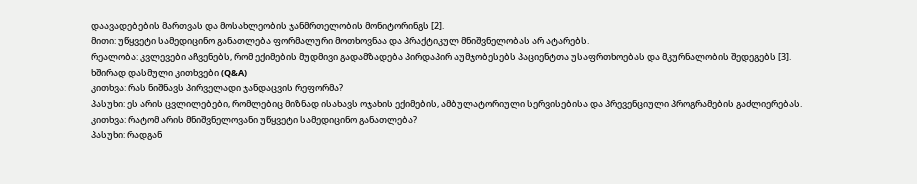დაავადებების მართვას და მოსახლეობის ჯანმრთელობის მონიტორინგს [2].
მითი: უწყვეტი სამედიცინო განათლება ფორმალური მოთხოვნაა და პრაქტიკულ მნიშვნელობას არ ატარებს.
რეალობა: კვლევები აჩვენებს, რომ ექიმების მუდმივი გადამზადება პირდაპირ აუმჯობესებს პაციენტთა უსაფრთხოებას და მკურნალობის შედეგებს [3].
ხშირად დასმული კითხვები (Q&A)
კითხვა: რას ნიშნავს პირველადი ჯანდაცვის რეფორმა?
პასუხი: ეს არის ცვლილებები, რომლებიც მიზნად ისახავს ოჯახის ექიმების, ამბულატორიული სერვისებისა და პრევენციული პროგრამების გაძლიერებას.
კითხვა: რატომ არის მნიშვნელოვანი უწყვეტი სამედიცინო განათლება?
პასუხი: რადგან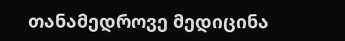თანამედროვე მედიცინა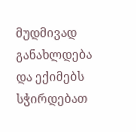მუდმივად განახლდება და ექიმებს სჭირდებათ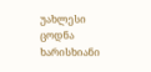უახლესი ცოდნა ხარისხიანი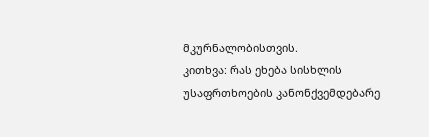მკურნალობისთვის.
კითხვა: რას ეხება სისხლის უსაფრთხოების კანონქვემდებარე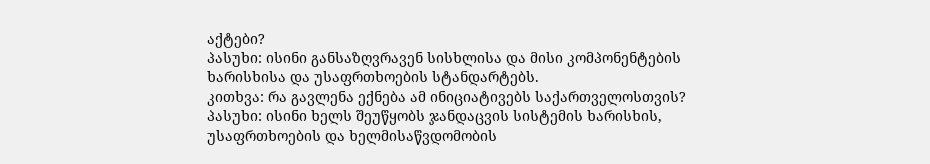აქტები?
პასუხი: ისინი განსაზღვრავენ სისხლისა და მისი კომპონენტების ხარისხისა და უსაფრთხოების სტანდარტებს.
კითხვა: რა გავლენა ექნება ამ ინიციატივებს საქართველოსთვის?
პასუხი: ისინი ხელს შეუწყობს ჯანდაცვის სისტემის ხარისხის, უსაფრთხოების და ხელმისაწვდომობის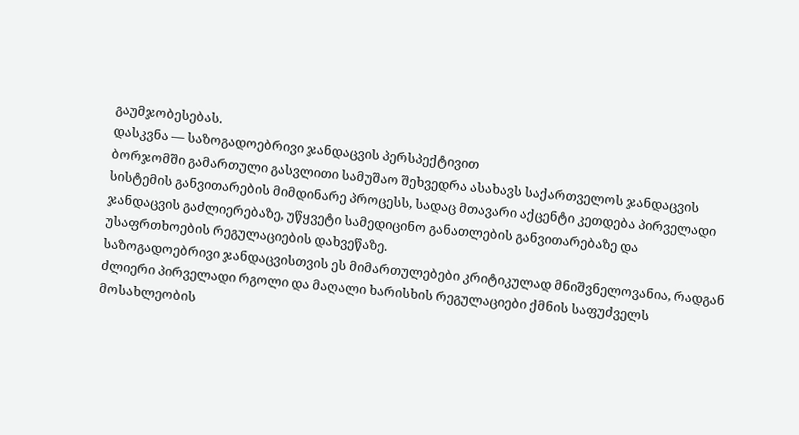გაუმჯობესებას.
დასკვნა — საზოგადოებრივი ჯანდაცვის პერსპექტივით
ბორჯომში გამართული გასვლითი სამუშაო შეხვედრა ასახავს საქართველოს ჯანდაცვის სისტემის განვითარების მიმდინარე პროცესს, სადაც მთავარი აქცენტი კეთდება პირველადი ჯანდაცვის გაძლიერებაზე, უწყვეტი სამედიცინო განათლების განვითარებაზე და უსაფრთხოების რეგულაციების დახვეწაზე.
საზოგადოებრივი ჯანდაცვისთვის ეს მიმართულებები კრიტიკულად მნიშვნელოვანია, რადგან ძლიერი პირველადი რგოლი და მაღალი ხარისხის რეგულაციები ქმნის საფუძველს მოსახლეობის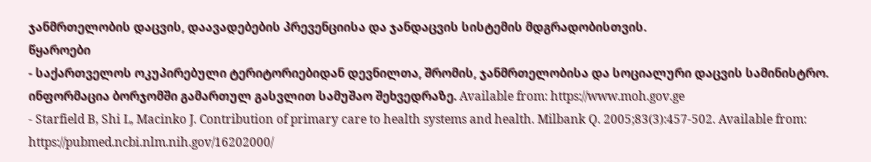ჯანმრთელობის დაცვის, დაავადებების პრევენციისა და ჯანდაცვის სისტემის მდგრადობისთვის.
წყაროები
- საქართველოს ოკუპირებული ტერიტორიებიდან დევნილთა, შრომის, ჯანმრთელობისა და სოციალური დაცვის სამინისტრო. ინფორმაცია ბორჯომში გამართულ გასვლით სამუშაო შეხვედრაზე. Available from: https://www.moh.gov.ge
- Starfield B, Shi L, Macinko J. Contribution of primary care to health systems and health. Milbank Q. 2005;83(3):457-502. Available from: https://pubmed.ncbi.nlm.nih.gov/16202000/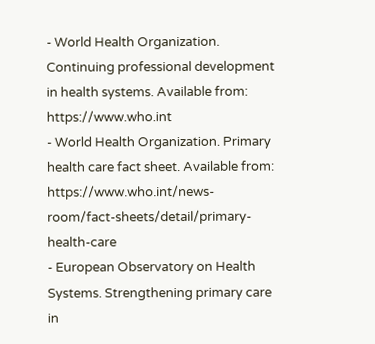- World Health Organization. Continuing professional development in health systems. Available from: https://www.who.int
- World Health Organization. Primary health care fact sheet. Available from: https://www.who.int/news-room/fact-sheets/detail/primary-health-care
- European Observatory on Health Systems. Strengthening primary care in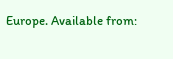Europe. Available from: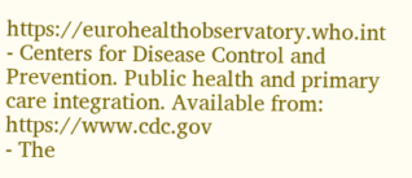https://eurohealthobservatory.who.int
- Centers for Disease Control and Prevention. Public health and primary care integration. Available from: https://www.cdc.gov
- The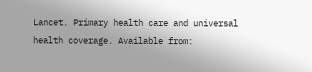Lancet. Primary health care and universal health coverage. Available from: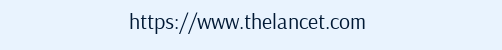https://www.thelancet.com